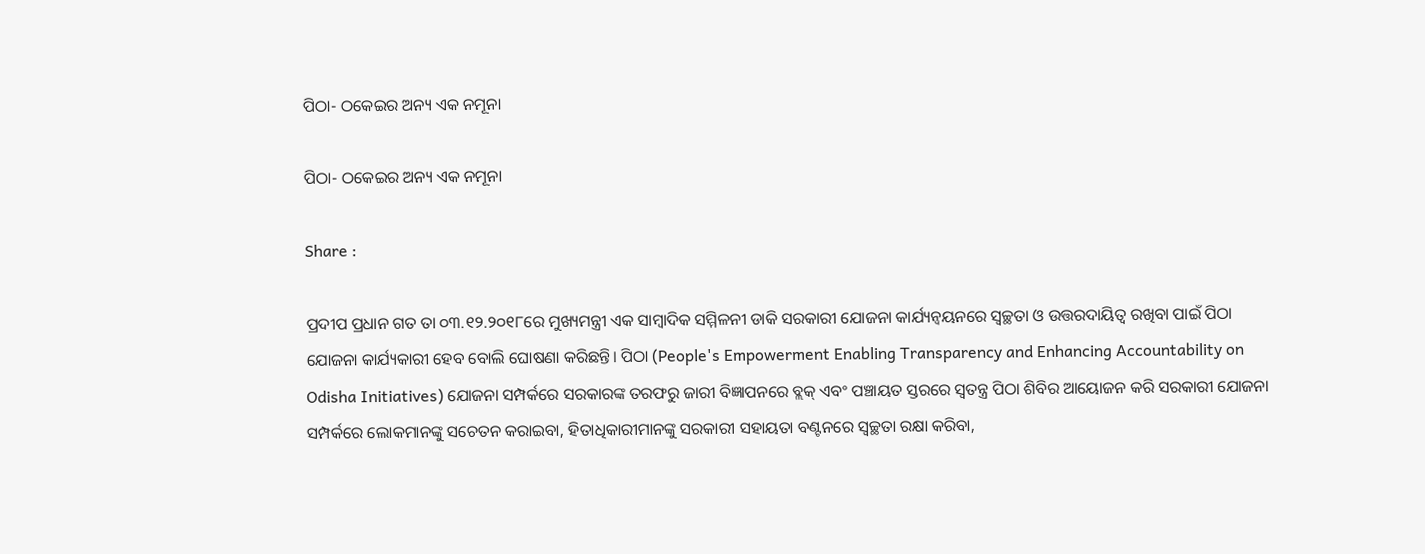ପିଠା- ଠକେଇର ଅନ୍ୟ ଏକ ନମୂନା

ପିଠା- ଠକେଇର ଅନ୍ୟ ଏକ ନମୂନା

Share :

ପ୍ରଦୀପ ପ୍ରଧାନ ଗତ ତା ୦୩.୧୨.୨୦୧୮ରେ ମୁଖ୍ୟମନ୍ତ୍ରୀ ଏକ ସାମ୍ୱାଦିକ ସମ୍ମିଳନୀ ଡାକି ସରକାରୀ ଯୋଜନା କାର୍ଯ୍ୟନ୍ୱୟନରେ ସ୍ୱଚ୍ଛତା ଓ ଉତ୍ତରଦାୟିତ୍ୱ ରଖିବା ପାଇଁ ପିଠା ଯୋଜନା କାର୍ଯ୍ୟକାରୀ ହେବ ବୋଲି ଘୋଷଣା କରିଛନ୍ତି। ପିଠା (People's Empowerment Enabling Transparency and Enhancing Accountability on Odisha Initiatives) ଯୋଜନା ସମ୍ପର୍କରେ ସରକାରଙ୍କ ତରଫରୁ ଜାରୀ ବିଜ୍ଞାପନରେ ବ୍ଲକ୍ ଏବଂ ପଞ୍ଚାୟତ ସ୍ତରରେ ସ୍ୱତନ୍ତ୍ର ପିଠା ଶିବିର ଆୟୋଜନ କରି ସରକାରୀ ଯୋଜନା ସମ୍ପର୍କରେ ଲୋକମାନଙ୍କୁ ସଚେତନ କରାଇବା, ହିତାଧିକାରୀମାନଙ୍କୁ ସରକାରୀ ସହାୟତା ବଣ୍ଟନରେ ସ୍ୱଚ୍ଛତା ରକ୍ଷା କରିବା,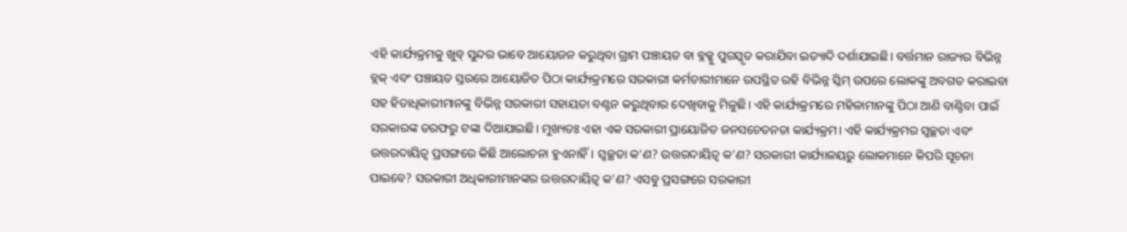ଏହି କାର୍ଯ୍ୟକ୍ରମକୁ ଖୁବ୍ ସୁନ୍ଦର ଭାବେ ଆୟୋଜନ କରୁଥିବା ଗ୍ରାମ ପଞ୍ଚାୟତ ବା ବ୍ଳକ୍କୁ ପୁରସ୍କୃତ କରାଯିବା ଇତ୍ୟାଦି ଦର୍ଶାଯାଇଛି। ବର୍ତ୍ତମାନ ରାଜ୍ୟର ବିଭିନ୍ନ ବ୍ଲକ୍ ଏବଂ ପଞ୍ଚାୟତ ସ୍ତରରେ ଆୟୋଜିତ ପିଠା କାର୍ଯ୍ୟକ୍ରମରେ ସରକାରୀ କର୍ମଚାରୀମାନେ ଉପସ୍ଥିତ ରହି ବିଭିନ୍ନ ସ୍କିମ୍ ଉପରେ ଲୋକଙ୍କୁ ଅବଗତ କରାଇବା ସହ ହିତାଧିକାରୀମାନଙ୍କୁ ବିଭିନ୍ନ ସରକାରୀ ସହାୟତା ବଣ୍ଟନ କରୁଥିବାର ଦେଖିବାକୁ ମିଳୁଛି। ଏହି କାର୍ଯ୍ୟକ୍ରମରେ ମହିଳାମାନଙ୍କୁ ପିଠା ଆଣି ବାଣ୍ଟିବା ପାଇଁ ସରକାରଙ୍କ ତରଫରୁ ଟଙ୍କା ଦିଆଯାଇଛି। ମୁଖ୍ୟତଃ ଏହା ଏକ ସରକାରୀ ପ୍ରାୟୋଜିତ ଜନସଚେତନତା କାର୍ଯ୍ୟକ୍ରମ। ଏହି କାର୍ଯ୍ୟକ୍ରମର ସ୍ୱଚ୍ଛତା ଏବଂ ଉତ୍ତରଦାୟିତ୍ୱ ପ୍ରସଙ୍ଗରେ କିଛି ଆଲୋଚନା ହୁଏନାହିଁ। ସ୍ୱଚ୍ଛତା କ'ଣ? ଉତ୍ତରଦାୟିତ୍ୱ କ'ଣ? ସରକାରୀ କାର୍ଯ୍ୟାଳୟରୁ ଲୋକମାନେ କିପରି ସୂଚନା ପାଇବେ? ସରକାରୀ ଅଧିକାରୀମାନଙ୍କର ଉତ୍ତରଦାୟିତ୍ୱ କ'ଣ? ଏସବୁ ପ୍ରସଙ୍ଗରେ ସରକାରୀ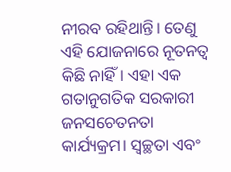ନୀରବ ରହିଥାନ୍ତି। ତେଣୁ ଏହି ଯୋଜନାରେ ନୂତନତ୍ୱ କିଛି ନାହିଁ। ଏହା ଏକ ଗତାନୁଗତିକ ସରକାରୀ ଜନସଚେତନତା କାର୍ଯ୍ୟକ୍ରମ। ସ୍ୱଚ୍ଛତା ଏବଂ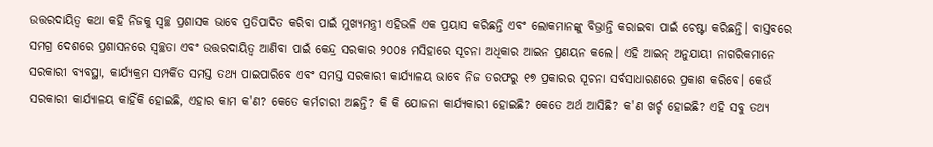ଉତ୍ତରଦାୟିତ୍ୱ କଥା କହି ନିଜକୁ ସ୍ୱଚ୍ଛ ପ୍ରଶାସକ ଭାବେ ପ୍ରତିପାଦିତ କରିବା ପାଇଁ ମୁଖ୍ୟମନ୍ତ୍ରୀ ଏହିଭଳି ଏକ ପ୍ରୟାସ କରିଛନ୍ତି ଏବଂ ଲୋକମାନଙ୍କୁ ବିଭ୍ରାନ୍ତି କରାଇବା ପାଇଁ ଚେଷ୍ଟା କରିଛନ୍ତି। ବାସ୍ତବରେ ସମଗ୍ର ଦେଶରେ ପ୍ରଶାସନରେ ସ୍ୱଚ୍ଛତା ଏବଂ ଉତ୍ତରଦାୟିତ୍ୱ ଆଣିବା ପାଇଁ କେନ୍ଦ୍ର ସରକାର ୨୦୦୫ ମସିହାରେ ସୂଚନା ଅଧିକାର ଆଇନ ପ୍ରଣୟନ କଲେ। ଏହି ଆଇନ୍ ଅନୁଯାୟୀ ନାଗରିକମାନେ ସରକାରୀ ବ୍ୟବସ୍ଥା, କାର୍ଯ୍ୟକ୍ରମ ସମ୍ପର୍କିତ ସମସ୍ତ ତଥ୍ୟ ପାଇପାରିବେ ଏବଂ ସମସ୍ତ ସରକାରୀ କାର୍ଯ୍ୟାଳୟ ଭାବେ ନିଜ ତରଫରୁ ୧୭ ପ୍ରକାରର ସୂଚନା ସର୍ବସାଧାରଣରେ ପ୍ରକାଶ କରିବେ। କେଉଁ ସରକାରୀ କାର୍ଯ୍ୟାଳୟ କାହିଁକି ହୋଇଛି, ଏହାର କାମ କ'ଣ? କେତେ କର୍ମଚାରୀ ଅଛନ୍ତି? କି କି ଯୋଜନା କାର୍ଯ୍ୟକାରୀ ହୋଇଛି? କେତେ ଅର୍ଥ ଆସିଛି? କ'ଣ ଖର୍ଚ୍ଚ ହୋଇଛି? ଏହି ସବୁ ତଥ୍ୟ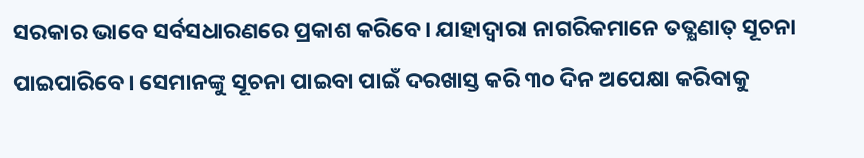ସରକାର ଭାବେ ସର୍ବସଧାରଣରେ ପ୍ରକାଶ କରିବେ। ଯାହାଦ୍ୱାରା ନାଗରିକମାନେ ତତ୍କ୍ଷଣାତ୍ ସୂଚନା ପାଇପାରିବେ। ସେମାନଙ୍କୁ ସୂଚନା ପାଇବା ପାଇଁ ଦରଖାସ୍ତ କରି ୩୦ ଦିନ ଅପେକ୍ଷା କରିବାକୁ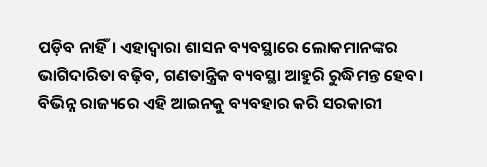ପଡ଼ିବ ନାହିଁ। ଏହାଦ୍ୱାରା ଶାସନ ବ୍ୟବସ୍ଥାରେ ଲୋକମାନଙ୍କର ଭାଗିଦାରିତା ବଢ଼ିବ, ଗଣତାନ୍ତ୍ରିକ ବ୍ୟବସ୍ଥା ଆହୁରି ରୁଦ୍ଧିମନ୍ତ ହେବ। ବିଭିନ୍ନ ରାଜ୍ୟରେ ଏହି ଆଇନକୁ ବ୍ୟବହାର କରି ସରକାରୀ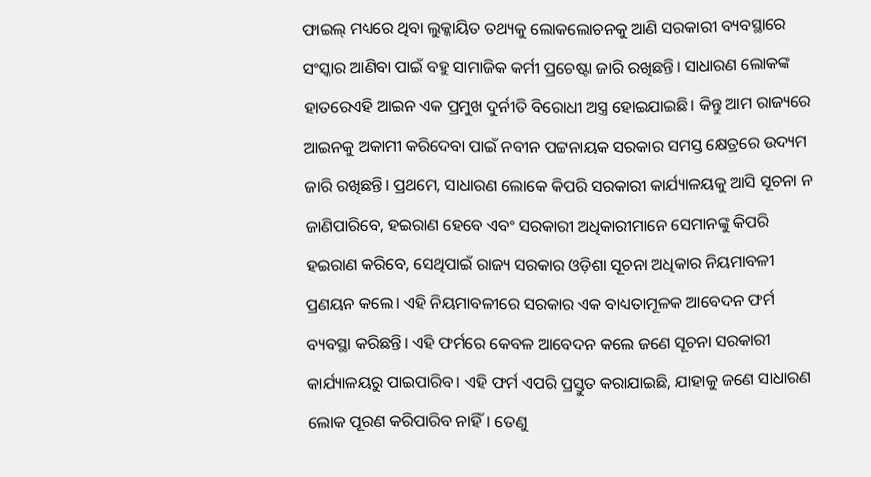ଫାଇଲ୍ ମଧ୍ୟରେ ଥିବା ଲୁକ୍କାୟିତ ତଥ୍ୟକୁ ଲୋକଲୋଚନକୁ ଆଣି ସରକାରୀ ବ୍ୟବସ୍ଥାରେ ସଂସ୍କାର ଆଣିବା ପାଇଁ ବହୁ ସାମାଜିକ କର୍ମୀ ପ୍ରଚେଷ୍ଟା ଜାରି ରଖିଛନ୍ତି। ସାଧାରଣ ଲୋକଙ୍କ ହାତରେଏହି ଆଇନ ଏକ ପ୍ରମୁଖ ଦୁର୍ନୀତି ବିରୋଧୀ ଅସ୍ତ୍ର ହୋଇଯାଇଛି। କିନ୍ତୁ ଆମ ରାଜ୍ୟରେ ଆଇନକୁ ଅକାମୀ କରିଦେବା ପାଇଁ ନବୀନ ପଟ୍ଟନାୟକ ସରକାର ସମସ୍ତ କ୍ଷେତ୍ରରେ ଉଦ୍ୟମ ଜାରି ରଖିଛନ୍ତି। ପ୍ରଥମେ, ସାଧାରଣ ଲୋକେ କିପରି ସରକାରୀ କାର୍ଯ୍ୟାଳୟକୁ ଆସି ସୂଚନା ନ ଜାଣିପାରିବେ, ହଇରାଣ ହେବେ ଏବଂ ସରକାରୀ ଅଧିକାରୀମାନେ ସେମାନଙ୍କୁ କିପରି ହଇରାଣ କରିବେ, ସେଥିପାଇଁ ରାଜ୍ୟ ସରକାର ଓଡ଼ିଶା ସୂଚନା ଅଧିକାର ନିୟମାବଳୀ ପ୍ରଣୟନ କଲେ। ଏହି ନିୟମାବଳୀରେ ସରକାର ଏକ ବାଧ୍ୟତାମୂଳକ ଆବେଦନ ଫର୍ମ ବ୍ୟବସ୍ଥା କରିଛନ୍ତି। ଏହି ଫର୍ମରେ କେବଳ ଆବେଦନ କଲେ ଜଣେ ସୂଚନା ସରକାରୀ କାର୍ଯ୍ୟାଳୟରୁ ପାଇପାରିବ। ଏହି ଫର୍ମ ଏପରି ପ୍ରସ୍ତୁତ କରାଯାଇଛି, ଯାହାକୁ ଜଣେ ସାଧାରଣ ଲୋକ ପୂରଣ କରିପାରିବ ନାହିଁ। ତେଣୁ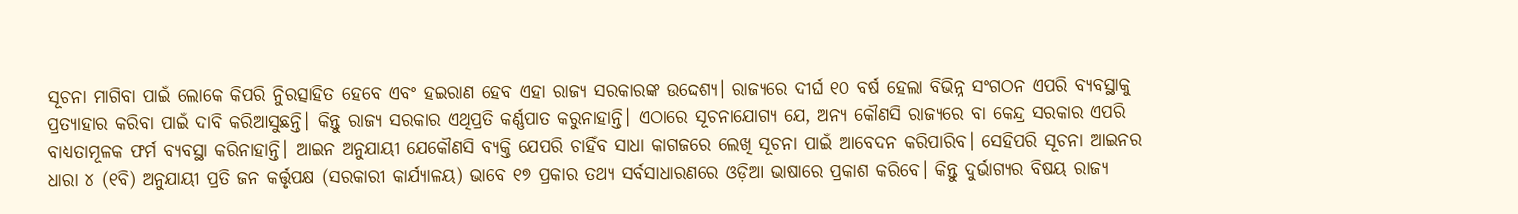ସୂଚନା ମାଗିବା ପାଇଁ ଲୋକେ କିପରି ନିୁରତ୍ସାହିତ ହେବେ ଏବଂ ହଇରାଣ ହେବ ଏହା ରାଜ୍ୟ ସରକାରଙ୍କ ଉଦ୍ଦେଶ୍ୟ। ରାଜ୍ୟରେ ଦୀର୍ଘ ୧୦ ବର୍ଷ ହେଲା ବିଭିନ୍ନ ସଂଗଠନ ଏପରି ବ୍ୟବସ୍ଥାକୁ ପ୍ରତ୍ୟାହାର କରିବା ପାଇଁ ଦାବି କରିଆସୁଛନ୍ତି। କିନ୍ତୁ ରାଜ୍ୟ ସରକାର ଏଥିପ୍ରତି କର୍ଣ୍ଣପାତ କରୁନାହାନ୍ତି। ଏଠାରେ ସୂଚନାଯୋଗ୍ୟ ଯେ, ଅନ୍ୟ କୌଣସି ରାଜ୍ୟରେ ବା କେନ୍ଦ୍ର ସରକାର ଏପରି ବାଧ୍ୟତାମୂଳକ ଫର୍ମ ବ୍ୟବସ୍ଥା କରିନାହାନ୍ତି। ଆଇନ ଅନୁଯାୟୀ ଯେକୌଣସି ବ୍ୟକ୍ତି ଯେପରି ଚାହିଁବ ସାଧା କାଗଜରେ ଲେଖି ସୂଚନା ପାଇଁ ଆବେଦନ କରିପାରିବ। ସେହିପରି ସୂଚନା ଆଇନର ଧାରା ୪ (୧ବି) ଅନୁଯାୟୀ ପ୍ରତି ଜନ କର୍ତ୍ତୃପକ୍ଷ (ସରକାରୀ କାର୍ଯ୍ୟାଳୟ) ଭାବେ ୧୭ ପ୍ରକାର ତଥ୍ୟ ସର୍ବସାଧାରଣରେ ଓଡ଼ିଆ ଭାଷାରେ ପ୍ରକାଶ କରିବେ। କିନ୍ତୁ ଦୁର୍ଭାଗ୍ୟର ବିଷୟ ରାଜ୍ୟ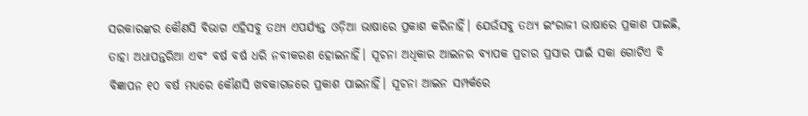ସରକାରଙ୍କର କୌଣସି ବିଭାଗ ଏହିସବୁ ତଥ୍ୟ ଏପର୍ଯ୍ୟନ୍ତ ଓଡ଼ିଆ ଭାଷାରେ ପ୍ରକାଶ କରିନାହିଁ। ଯେଉଁସବୁ ତଥ୍ୟ ଇଂରାଜୀ ଭାଷାରେ ପ୍ରକାଶ ପାଇଛି, ତାହା ଅଧାପନ୍ତରିଆ ଏବଂ ବର୍ଷ ବର୍ଷ ଧରି ନବୀକରଣ ହୋଇନାହିଁ। ସୂଚନା ଅଧିକାର ଆଇନର ବ୍ୟାପକ ପ୍ରଚାର ପ୍ରସାର ପାଇଁ ସକା ଗୋଟିଏ ବି ବିଜ୍ଞାପନ ୧୦ ବର୍ଷ ମଧ୍ୟରେ କୌଣସି ଖବକାଗଜରେ ପ୍ରକାଶ ପାଇନାହିଁ। ସୂଚନା ଆଇନ ସମ୍ପର୍କରେ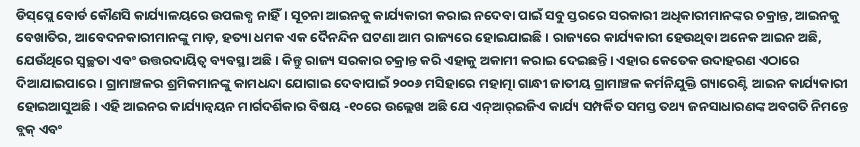ଡିସ୍‌ପ୍ଲେ ବୋର୍ଡ କୌଣସି କାର୍ଯ୍ୟାଳୟରେ ଉପଲବ୍ଧ ନାହିଁ। ସୂଚନା ଆଇନକୁ କାର୍ଯ୍ୟକାରୀ କରାଇ ନଦେବା ପାଇଁ ସବୁ ସ୍ତରରେ ସରକାରୀ ଅଧିକାରୀମାନଙ୍କର ଚକ୍ରାନ୍ତ, ଆଇନକୁ ବେଖାତିର, ଆବେଦନକାରୀମାନଙ୍କୁ ମାଡ଼, ହତ୍ୟା ଧମକ ଏକ ଦୈନନ୍ଦିନ ଘଟଣା ଆମ ରାଜ୍ୟରେ ହୋଇଯାଇଛି। ରାଜ୍ୟରେ କାର୍ଯ୍ୟକାରୀ ହେଉଥିବା ଅନେକ ଆଇନ ଅଛି, ଯେଉଁଥିରେ ସ୍ୱଚ୍ଛତା ଏବଂ ଉତ୍ତରଦାୟିତ୍ୱ ବ୍ୟବସ୍ଥା ଅଛି। କିନ୍ତୁ ରାଜ୍ୟ ସରକାର ଚକ୍ରାନ୍ତ କରି ଏହାକୁ ଅକାମୀ କରାଇ ଦେଇଛନ୍ତି। ଏହାର କେତେକ ଉଦାହରଣ ଏଠାରେ ଦିଆଯାଇପାରେ। ଗ୍ରାମାଞ୍ଚଳର ଶ୍ରମିକମାନଙ୍କୁ କାମଧନ୍ଦା ଯୋଗାଇ ଦେବାପାଇଁ ୨୦୦୬ ମସିହାରେ ମହାତ୍ମା ଗାନ୍ଧୀ ଜାତୀୟ ଗ୍ରାମାଞ୍ଚଳ କର୍ମନିଯୁକ୍ତି ଗ୍ୟାରେଣ୍ଟି ଆଇନ କାର୍ଯ୍ୟକାରୀ ହୋଇଆସୁଅଛି। ଏହି ଆଇନର କାର୍ଯ୍ୟାନ୍ୱୟନ ମାର୍ଗଦର୍ଶିକାର ବିଷୟ -୧୦ରେ ଉଲ୍ଲେଖ ଅଛି ଯେ ଏନ୍‌ଆର୍‌ଇଜିଏ କାର୍ଯ୍ୟ ସମ୍ପର୍କିତ ସମସ୍ତ ତଥ୍ୟ ଜନସାଧାରଣଙ୍କ ଅବଗତି ନିମନ୍ତେ ବ୍ଲକ୍ ଏବଂ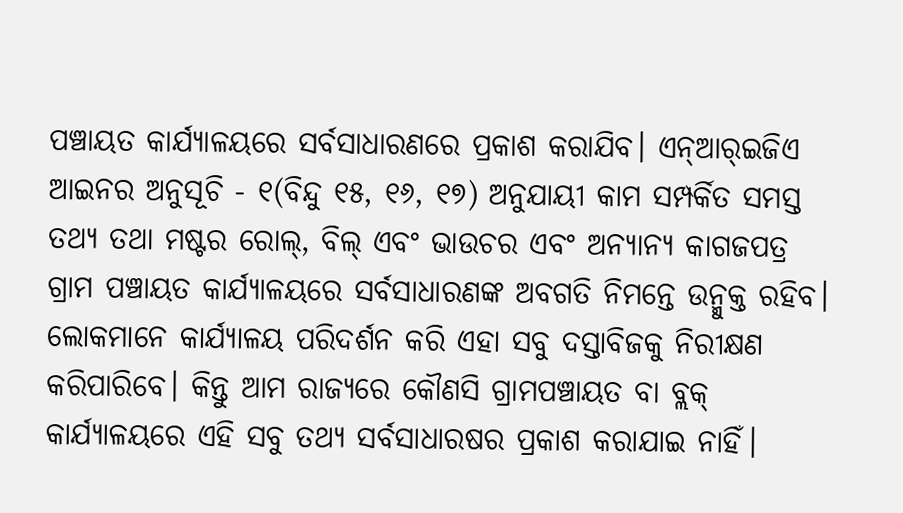ପଞ୍ଚାୟତ କାର୍ଯ୍ୟାଳୟରେ ସର୍ବସାଧାରଣରେ ପ୍ରକାଶ କରାଯିବ। ଏନ୍‌ଆର୍‌ଇଜିଏ ଆଇନର ଅନୁସୂଚି - ୧(ବିନ୍ଦୁ ୧୫, ୧୬, ୧୭) ଅନୁଯାୟୀ କାମ ସମ୍ପର୍କିତ ସମସ୍ତ ତଥ୍ୟ ତଥା ମଷ୍ଟର ରୋଲ୍, ବିଲ୍ ଏବଂ ଭାଉଚର ଏବଂ ଅନ୍ୟାନ୍ୟ କାଗଜପତ୍ର ଗ୍ରାମ ପଞ୍ଚାୟତ କାର୍ଯ୍ୟାଳୟରେ ସର୍ବସାଧାରଣଙ୍କ ଅବଗତି ନିମନ୍ତେ ଉନ୍ମୁକ୍ତ ରହିବ। ଲୋକମାନେ କାର୍ଯ୍ୟାଳୟ ପରିଦର୍ଶନ କରି ଏହା ସବୁ ଦସ୍ତାବିଜକୁ ନିରୀକ୍ଷଣ କରିପାରିବେ। କିନ୍ତୁ ଆମ ରାଜ୍ୟରେ କୌଣସି ଗ୍ରାମପଞ୍ଚାୟତ ବା ବ୍ଲକ୍ କାର୍ଯ୍ୟାଳୟରେ ଏହି ସବୁ ତଥ୍ୟ ସର୍ବସାଧାରଷର ପ୍ରକାଶ କରାଯାଇ ନାହିଁ।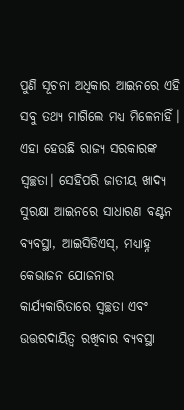ପୁଣି ସୂଚନା ଅଧିକାର ଆଇନରେ ଏହି ସବୁ ତଥ୍ୟ ମାଗିଲେ ମଧ୍ୟ ମିଳେନାହିଁ। ଏହା ହେଉଛି ରାଜ୍ୟ ସରକାରଙ୍କ ସ୍ୱଚ୍ଛତା। ସେହିପରି ଜାତୀୟ ଖାଦ୍ୟ ସୁରକ୍ଷା ଆଇନରେ ସାଧାରଣ ବଣ୍ଟନ ବ୍ୟବସ୍ଥା, ଆଇସିଡିଏସ୍, ମଧ୍ୟାହ୍ନ କେଭାଜନ ଯୋଜନାର କାର୍ଯ୍ୟକାରିତାରେ ସ୍ୱଚ୍ଛତା ଏବଂ ଉତ୍ତରଦାୟିତ୍ୱ ରଖିବାର ବ୍ୟବସ୍ଥା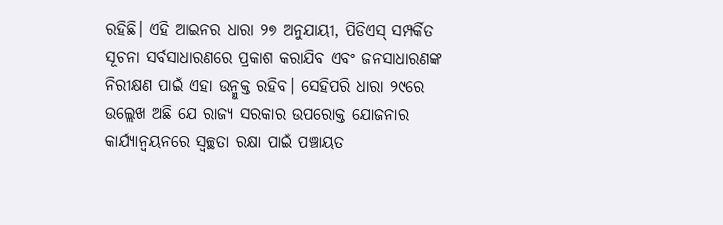ରହିଛି। ଏହି ଆଇନର ଧାରା ୨୭ ଅନୁଯାୟୀ, ପିଡିଏସ୍ ସମ୍ପର୍କିତ ସୂଚନା ସର୍ବସାଧାରଣରେ ପ୍ରକାଶ କରାଯିବ ଏବଂ ଜନସାଧାରଣଙ୍କ ନିରୀକ୍ଷଣ ପାଇଁ ଏହା ଉନ୍ମୁକ୍ତ ରହିବ। ସେହିପରି ଧାରା ୨୯ରେ ଉଲ୍ଲେଖ ଅଛି ଯେ ରାଜ୍ୟ ସରକାର ଉପରୋକ୍ତ ଯୋଜନାର କାର୍ଯ୍ୟାନ୍ୱୟନରେ ସ୍ୱଚ୍ଛତା ରକ୍ଷା ପାଇଁ ପଞ୍ଚାୟତ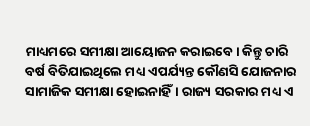ମାଧ୍ୟମରେ ସମୀକ୍ଷା ଆୟୋଜନ କରାଇବେ। କିନ୍ତୁ ଚାରି ବର୍ଷ ବିତିଯାଇଥିଲେ ମଧ୍ୟ ଏପର୍ଯ୍ୟନ୍ତ କୌଣସି ଯୋଜନାର ସାମାଜିକ ସମୀକ୍ଷା ହୋଇନାହିଁ। ରାଜ୍ୟ ସରକାର ମଧ୍ୟ ଏ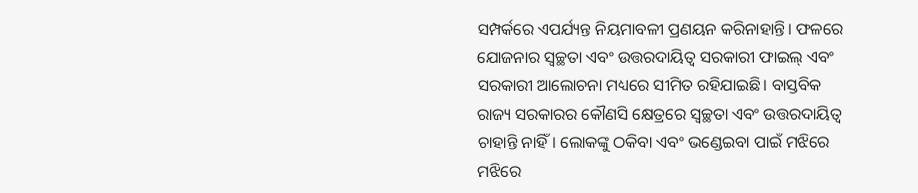ସମ୍ପର୍କରେ ଏପର୍ଯ୍ୟନ୍ତ ନିୟମାବଳୀ ପ୍ରଣୟନ କରିନାହାନ୍ତି। ଫଳରେ ଯୋଜନାର ସ୍ୱଚ୍ଛତା ଏବଂ ଉତ୍ତରଦାୟିତ୍ୱ ସରକାରୀ ଫାଇଲ୍ ଏବଂ ସରକାରୀ ଆଲୋଚନା ମଧ୍ୟରେ ସୀମିତ ରହିଯାଇଛି। ବାସ୍ତବିକ ରାଜ୍ୟ ସରକାରର କୌଣସି କ୍ଷେତ୍ରରେ ସ୍ୱଚ୍ଛତା ଏବଂ ଉତ୍ତରଦାୟିତ୍ୱ ଚାହାନ୍ତି ନାହିଁ। ଲୋକଙ୍କୁ ଠକିବା ଏବଂ ଭଣ୍ଡେଇବା ପାଇଁ ମଝିରେ ମଝିରେ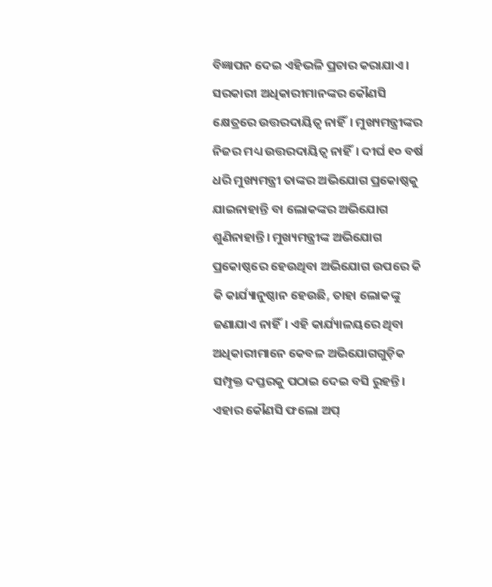ବିଜ୍ଞାପନ ଦେଇ ଏହିଭଳି ପ୍ରଚାର କରାଯାଏ। ସରକାରୀ ଅଧିକାରୀମାନଙ୍କର କୌଣସି କ୍ଷେତ୍ରରେ ଉତ୍ତରଦାୟିତ୍ୱ ନାହିଁ। ମୁଖ୍ୟମନ୍ତ୍ରୀଙ୍କର ନିଜର ମଧ୍ୟ ଉତ୍ତରଦାୟିତ୍ୱ ନାହିଁ। ଦୀର୍ଘ ୧୦ ବର୍ଷ ଧରି ମୁଖ୍ୟମନ୍ତ୍ରୀ ତାଙ୍କର ଅଭିଯୋଗ ପ୍ରକୋଷ୍ଠକୁ ଯାଇନାହାନ୍ତି ବା ଲୋକଙ୍କର ଅଭିଯୋଗ ଶୁଣିନାହାନ୍ତି। ମୁଖ୍ୟମନ୍ତ୍ରୀଙ୍କ ଅଭିଯୋଗ ପ୍ରକୋଷ୍ଠରେ ହେଉଥିବା ଅଭିଯୋଗ ଉପରେ କି କି କାର୍ଯ୍ୟାନୁଷ୍ଠାନ ହେଉଛି, ତାହା ଲୋକଙ୍କୁ ଜଣାଯାଏ ନାହିଁ। ଏହି କାର୍ଯ୍ୟାଳୟରେ ଥିବା ଅଧିକାରୀମାନେ କେବଳ ଅଭିଯୋଗଗୁଡ଼ିକ ସମ୍ପୃକ୍ତ ଦପ୍ତରକୁ ପଠାଇ ଦେଇ ବସି ରୁହନ୍ତି। ଏହାର କୌଣସି ଫଲୋ ଅପ୍‌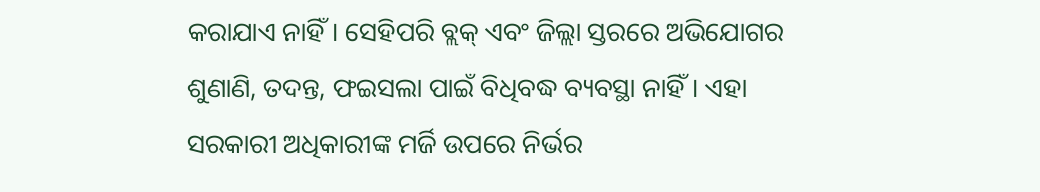କରାଯାଏ ନାହିଁ। ସେହିପରି ବ୍ଲକ୍ ଏବଂ ଜିଲ୍ଲା ସ୍ତରରେ ଅଭିଯୋଗର ଶୁଣାଣି, ତଦନ୍ତ, ଫଇସଲା ପାଇଁ ବିଧିବଦ୍ଧ ବ୍ୟବସ୍ଥା ନାହିଁ। ଏହା ସରକାରୀ ଅଧିକାରୀଙ୍କ ମର୍ଜି ଉପରେ ନିର୍ଭର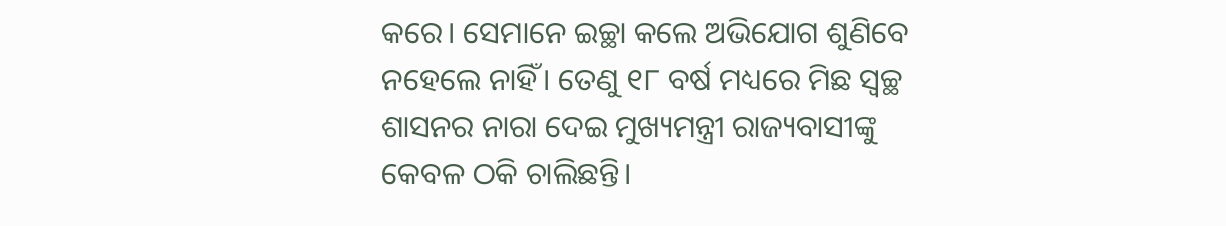କରେ। ସେମାନେ ଇଚ୍ଛା କଲେ ଅଭିଯୋଗ ଶୁଣିବେ ନହେଲେ ନାହିଁ। ତେଣୁ ୧୮ ବର୍ଷ ମଧ୍ୟରେ ମିଛ ସ୍ୱଚ୍ଛ ଶାସନର ନାରା ଦେଇ ମୁଖ୍ୟମନ୍ତ୍ରୀ ରାଜ୍ୟବାସୀଙ୍କୁ କେବଳ ଠକି ଚାଲିଛନ୍ତି।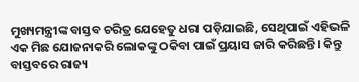ମୁଖ୍ୟମନ୍ତ୍ରୀଙ୍କ ବାସ୍ତବ ଚରିତ୍ର ଯେହେତୁ ଧରା ପଡ଼ିଯାଇଛି, ସେଥିପାଇଁ ଏହିଭଳି ଏକ ମିଛ ଯୋଜନାକରି ଲୋକଙ୍କୁ ଠକିବା ପାଇଁ ପ୍ରୟାସ ଜାରି କରିଛନ୍ତି। କିନ୍ତୁ ବାସ୍ତବରେ ରାଜ୍ୟ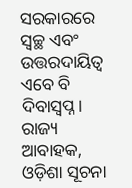ସରକାରରେ ସ୍ୱଚ୍ଛ ଏବଂ ଉତ୍ତରଦାୟିତ୍ୱ ଏବେ ବି ଦିବାସ୍ୱପ୍ନ। ରାଜ୍ୟ ଆବାହକ, ଓଡ଼ିଶା ସୂଚନା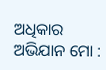ଅଧିକାର ଅଭିଯାନ ମୋ :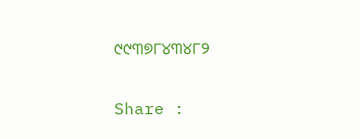୯୯୩୭୮୪୩୪୮୨

Share :